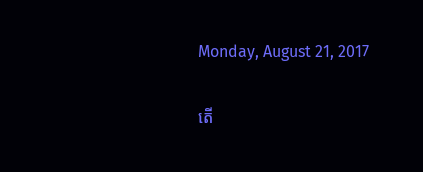Monday, August 21, 2017

តើ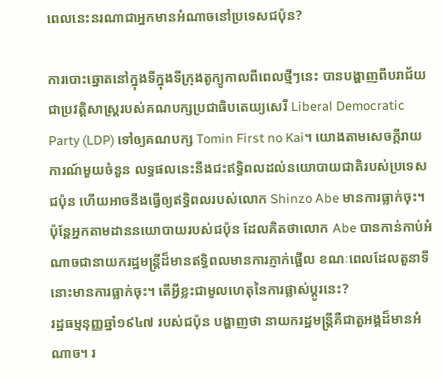ពេលនេះនរណាជាអ្នកមានអំណាចនៅប្រទេសជប៉ុន?

ការបោះឆ្នោតនៅក្នុងទីក្នុងទីក្រុងតូក្យូកាលពីពេលថ្មីៗនេះ បានបង្ហាញពីបរាជ័យជាប្រវត្តិសាស្ត្ររបស់គណបក្សប្រជាធិបតេយ្យសេរី Liberal Democratic Party (LDP) ទៅឲ្យគណបក្ស Tomin First no Kai។ យោងតាមសេចក្តីរាយការណ៍មួយចំនួន លទ្ធផលនេះនឹងជះឥទ្ធិពលដល់នយោបាយជាតិរបស់ប្រទេសជប៉ុន ហើយអាចនឹងធ្វើឲ្យឥទ្ធិពលរបស់លោក Shinzo Abe មានការធ្លាក់ចុះ។
ប៉ុន្តែអ្នកតាមដាននយោបាយរបស់ជប៉ុន ដែលគិតថាលោក Abe បានកាន់កាប់អំណាចជានាយករដ្ឋមន្ត្រីដ៏មានឥទ្ធិពលមានការភ្ញាក់ផ្អើល ខណៈពេលដែលតួនាទីនោះមានការធ្លាក់ចុះ។ តើអ្វីខ្លះជាមូលហេតុនៃការផ្លាស់ប្តូរនេះ?
រដ្ឋធម្មនុញ្ញឆ្នាំ១៩៤៧ របស់ជប៉ុន បង្ហាញថា នាយករដ្ឋមន្ត្រីគឺជាតួអង្គដ៏មានអំណាច។ រ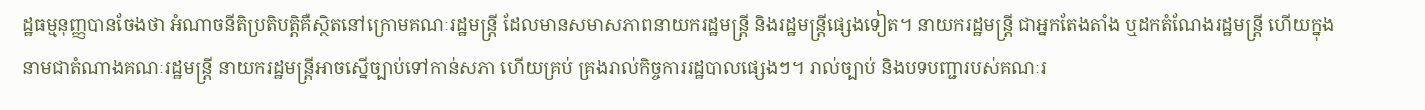ដ្ឋធម្មនុញ្ញបានចែងថា អំណាចនីតិប្រតិបត្តិគឺស្ថិតនៅក្រោមគណៈរដ្ឋមន្ត្រី ដែលមានសមាសភាពនាយករដ្ឋមន្ត្រី និងរដ្ឋមន្ត្រីផ្សេងទៀត។ នាយករដ្ឋមន្ត្រី ជាអ្នកតែងតាំង ឬដកតំណែងរដ្ឋមន្ត្រី ហើយក្នុងនាមជាតំណាងគណៈរដ្ឋមន្ត្រី នាយករដ្ឋមន្ត្រីអាចស្នើច្បាប់ទៅកាន់សភា ហើយគ្រប់ គ្រងរាល់កិច្ចការរដ្ឋបាលផ្សេងៗ។ រាល់ច្បាប់ និងបទបញ្ជារបស់គណៈរ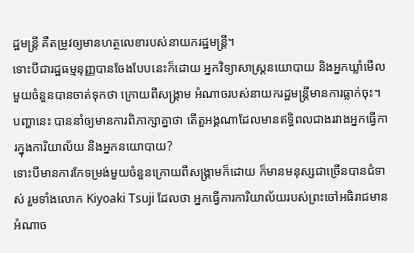ដ្ឋមន្ត្រី គឺតម្រូវឲ្យមានហត្ថលេខារបស់នាយករដ្ឋមន្ត្រី។
ទោះបីជារដ្ឋធម្មនុញ្ញបានចែងបែបនេះក៏ដោយ អ្នកវិទ្យាសាស្រ្តនយោបាយ និងអ្នកឃ្លាំមើលមួយចំនួនបានចាត់ទុកថា ក្រោយពីសង្គ្រាម អំណាចរបស់នាយករដ្ឋមន្ត្រីមានការធ្លាក់ចុះ។ បញ្ហានេះ បាននាំឲ្យមានការពិភាក្សាគ្នាថា តើតួអង្គណាដែលមានឥទ្ធិពលជាងរវាងអ្នកធ្វើការក្នុងការិយាល័យ និងអ្នកនយោបាយ?
ទោះបីមានការកែទម្រង់មួយចំនួនក្រោយពីសង្គ្រាមក៏ដោយ ក៏មានមនុស្សជាច្រើនបានជំទាស់ រួមទាំងលោក Kiyoaki Tsuji ដែលថា អ្នកធ្វើការការិយាល័យរបស់ព្រះចៅអធិរាជមានអំណាច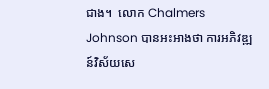ជាង។  លោក Chalmers Johnson បានអះអាងថា ការអភិវឌ្ឍន៍វិស័យសេ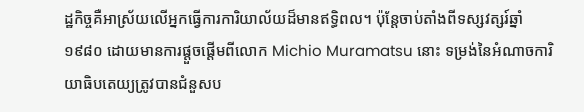ដ្ឋកិច្ចគឺអាស្រ័យលើអ្នកធ្វើការការិយាល័យដ៏មានឥទ្ធិពល។ ប៉ុន្តែចាប់តាំងពីទស្សវត្សរ៍ឆ្នាំ១៩៨០ ដោយមានការផ្តួចផ្តើមពីលោក Michio Muramatsu នោះ ទម្រង់នៃអំណាចការិយាធិបតេយ្យត្រូវបានជំនួសប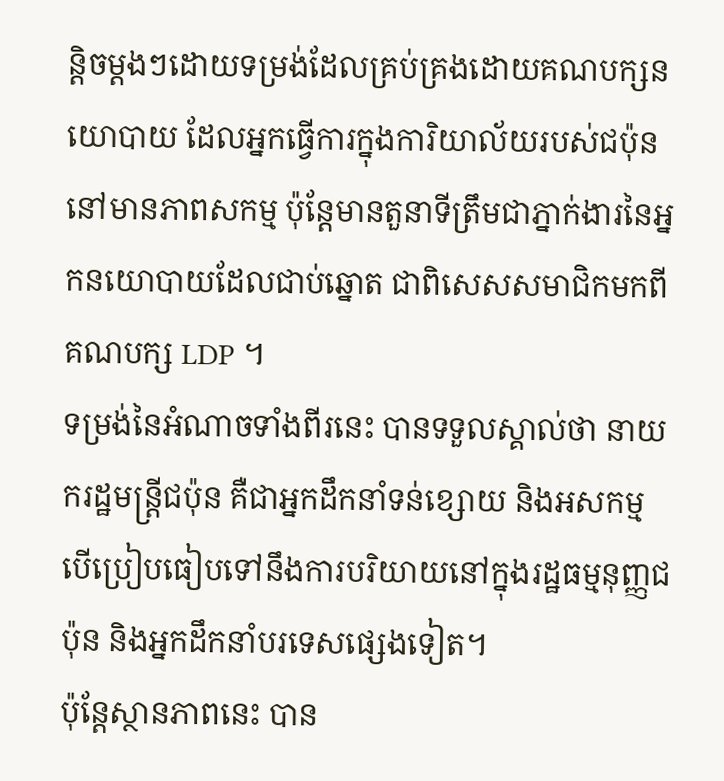ន្តិចម្តងៗដោយទម្រង់ដែលគ្រប់គ្រងដោយគណបក្សនយោបាយ ដែលអ្នកធ្វើការក្នុងការិយាល័យរបស់ជប៉ុននៅមានភាពសកម្ម ប៉ុន្តែមានតួនាទីត្រឹមជាភ្នាក់ងារនៃអ្នកនយោបាយដែលជាប់ឆ្នោត ជាពិសេសសមាជិកមកពីគណបក្ស LDP ។
ទម្រង់នៃអំណាចទាំងពីរនេះ បានទទួលស្គាល់ថា នាយករដ្ឋមន្ត្រីជប៉ុន គឺជាអ្នកដឹកនាំទន់ខ្សោយ និងអសកម្ម បើប្រៀបធៀបទៅនឹងការបរិយាយនៅក្នុងរដ្ឋធម្មនុញ្ញជប៉ុន និងអ្នកដឹកនាំបរទេសផ្សេងទៀត។
ប៉ុន្តែស្ថានភាពនេះ បាន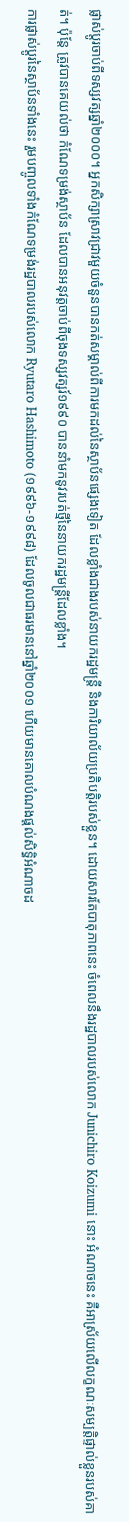ផ្លាស់ប្តូរចាប់ពីទស្សវត្សឆ្នាំ២០០០។ អ្នកសិក្សាស្រាវជ្រាវមួយចំនួនបានកត់សម្គាល់ពីការមកដល់នៃស្ថាប័នផ្សេងទៀត ដែលខ្លាំងជាងរបស់នាយករដ្ឋមន្ត្រី និងការិយាល័យប្រតិបត្តិរបស់ខ្លួន។ ដោយសារតែបាតុភាពនេះ ចំពេលនឹងរដ្ឋបាលរបស់លោក Junichiro Koizumi នោះ អំណាចនេះ គឺអាស្រ័យលើលក្ខណៈសម្បត្តិផ្ទាល់ខ្លួនរបស់គាត់។ ប៉ុន្តែ ត្រូវបានគេយល់ថា កំណែទម្រង់ស្ថាប័ន ដែលបានអនុវត្តចាប់ពីចុងទស្សវត្សរ៍១៩៩០ បាននាំមកនូវរបត់ថ្មីនៃនាយករដ្ឋមន្ត្រីដែលខ្លាំង។
ការផ្លាស់ប្តូរនៃស្ថាប័នទាំងនេះ រួមបញ្ចូលទាំងកំណែទម្រង់រដ្ឋបាលរបស់លោក Ryutaro Hashimoto (១៩៩៦-១៩៩៨) ដែលចូលជាធរមាននៅឆ្នាំ២០០១ ហើយមានគោលបំណងផ្តល់សិទ្ធិអំណាចដ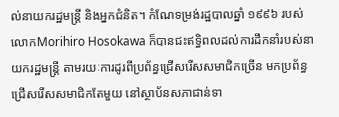ល់នាយករដ្ឋមន្ត្រី និងអ្នកជំនិត។ កំណែទម្រង់រដ្ឋបាលឆ្នាំ ១៩៩៦ របស់លោកMorihiro Hosokawa ក៏បានជះឥទ្ធិពលដល់ការដឹកនាំរបស់នាយករដ្ឋមន្ត្រី តាមរយៈការដូរពីប្រព័ន្ធជ្រើសរើសសមាជិកច្រើន មកប្រព័ន្ធជ្រើសរើសសមាជិកតែមួយ នៅស្ថាប័នសភាជាន់ទា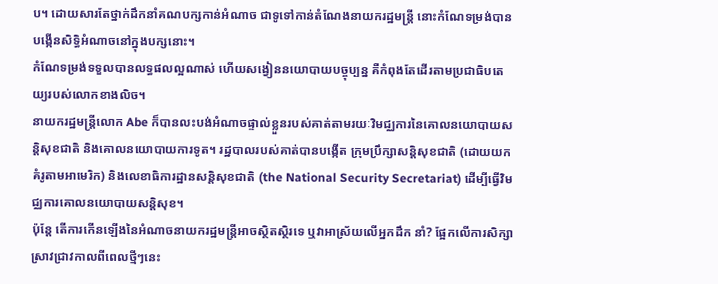ប។ ដោយសារតែថ្នាក់ដឹកនាំគណបក្សកាន់អំណាច ជាទូទៅកាន់តំណែងនាយករដ្ឋមន្ត្រី នោះកំណែទម្រង់បានបង្កើនសិទ្ធិអំណាចនៅក្នុងបក្សនោះ។
កំណែទម្រង់ទទួលបានលទ្ធផលល្អណាស់ ហើយសង្វៀននយោបាយបច្ចុប្បន្ន គឺកំពុងតែដើរតាមប្រជាធិបតេយ្យរបស់លោកខាងលិច។
នាយករដ្ឋមន្ត្រីលោក Abe ក៏បានលះបង់អំណាចផ្ទាល់ខ្លួនរបស់គាត់តាមរយៈវិមជ្ឈការនៃគោលនយោបាយសន្តិសុខជាតិ និងគោលនយោបាយការទូត។ រដ្ឋបាលរបស់គាត់បានបង្កើត ក្រុមប្រឹក្សាសន្តិសុខជាតិ (ដោយយកគំរូតាមអាមេរិក) និងលេខាធិការដ្ឋានសន្តិសុខជាតិ (the National Security Secretariat) ដើម្បីធ្វើវិមជ្ឈការគោលនយោបាយសន្តិសុខ។
ប៉ុន្តែ តើការកើនឡើងនៃអំណាចនាយករដ្ឋមន្ត្រីអាចស្ថិតស្ថិរទេ ឬវាអាស្រ័យលើអ្នកដឹក នាំ? ផ្អែកលើការសិក្សាស្រាវជ្រាវកាលពីពេលថ្មីៗនេះ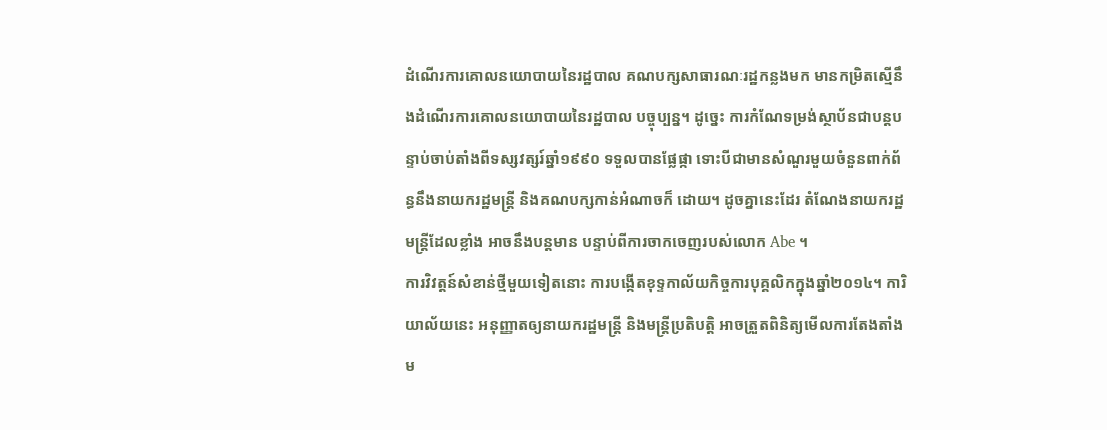ដំណើរការគោលនយោបាយនៃរដ្ឋបាល គណបក្សសាធារណៈរដ្ឋកន្លងមក មានកម្រិតស្មើនឹងដំណើរការគោលនយោបាយនៃរដ្ឋបាល បច្ចុប្បន្ន។ ដូច្នេះ ការកំណែទម្រង់ស្ថាប័នជាបន្តបន្ទាប់ចាប់តាំងពីទស្សវត្សរ៍ឆ្នាំ១៩៩០ ទទួលបានផ្លែផ្កា ទោះបីជាមានសំណួរមួយចំនួនពាក់ព័ន្ធនឹងនាយករដ្ឋមន្ត្រី និងគណបក្សកាន់អំណាចក៏ ដោយ។ ដូចគ្នានេះដែរ តំណែងនាយករដ្ឋមន្ត្រីដែលខ្លាំង អាចនឹងបន្តមាន បន្ទាប់ពីការចាកចេញរបស់លោក Abe ។
ការវិវត្តន៍សំខាន់ថ្មីមួយទៀតនោះ ការបង្កើតខុទ្ទកាល័យកិច្ចការបុគ្គលិកក្នុងឆ្នាំ២០១៤។ ការិយាល័យនេះ អនុញ្ញាតឲ្យនាយករដ្ឋមន្ត្រី និងមន្ត្រីប្រតិបត្តិ អាចត្រួតពិនិត្យមើលការតែងតាំង ម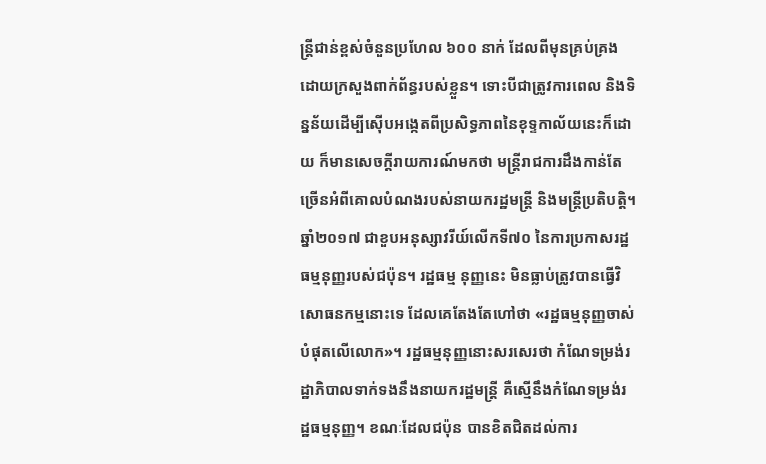ន្ត្រីជាន់ខ្ពស់ចំនួនប្រហែល ៦០០ នាក់ ដែលពីមុនគ្រប់គ្រងដោយក្រសួងពាក់ព័ន្ធរបស់ខ្លួន។ ទោះបីជាត្រូវការពេល និងទិន្នន័យដើម្បីស៊ើបអង្កេតពីប្រសិទ្ធភាពនៃខុទ្ទកាល័យនេះក៏ដោយ ក៏មានសេចក្តីរាយការណ៍មកថា មន្ត្រីរាជការដឹងកាន់តែច្រើនអំពីគោលបំណងរបស់នាយករដ្ឋមន្ត្រី និងមន្ត្រីប្រតិបត្តិ។
ឆ្នាំ២០១៧ ជាខួបអនុស្សាវរីយ៍លើកទី៧០ នៃការប្រកាសរដ្ឋធម្មនុញ្ញរបស់ជប៉ុន។ រដ្ឋធម្ម នុញ្ញនេះ មិនធ្លាប់ត្រូវបានធ្វើវិសោធនកម្មនោះទេ ដែលគេតែងតែហៅថា «រដ្ឋធម្មនុញ្ញចាស់បំផុតលើលោក»។ រដ្ឋធម្មនុញ្ញនោះសរសេរថា កំណែទម្រង់រដ្ឋាភិបាលទាក់ទងនឹងនាយករដ្ឋមន្ត្រី គឺស្មើនឹងកំណែទម្រង់រដ្ឋធម្មនុញ្ញ។ ខណៈដែលជប៉ុន បានខិតជិតដល់ការ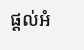ផ្តល់អំ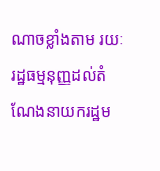ណាចខ្លាំងតាម រយៈរដ្ឋធម្មនុញ្ញដល់តំណែងនាយករដ្ឋម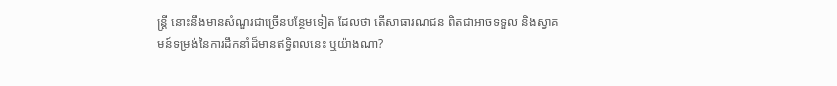ន្ត្រី នោះនឹងមានសំណួរជាច្រើនបន្ថែមទៀត ដែលថា តើសាធារណជន ពិតជាអាចទទួល និងស្វាគមន៍ទម្រង់នៃការដឹកនាំដ៏មានឥទ្ធិពលនេះ ឬយ៉ាងណា?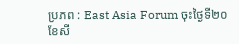ប្រភព : East Asia Forum ចុះថ្ងៃទី២០ ខែសី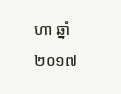ហា ឆ្នាំ២០១៧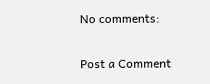No comments:

Post a Comment